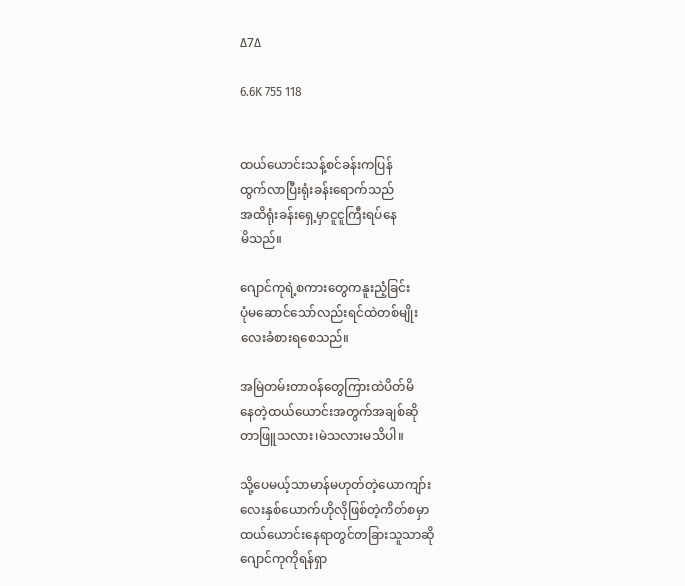∆7∆

6.6K 755 118


ထယ်ယောင်းသန့်စင်ခန်းကပြန်
ထွက်လာပြီးရုံးခန်းရောက်သည်
အထိရုံးခန်းရှေ့မှာငူငူကြီးရပ်နေ
မိသည်။

ဂျောင်ကုရဲ့စကား‌တွေကနူးညံ့ခြင်း
ပုံမဆောင်သော်လည်းရင်ထဲတစ်မျိုး
လေးခံစားရစေသည်။

အမြဲတမ်းတာဝန်တွေကြားထဲပိတ်မိ
နေတဲ့ထယ်ယောင်းအတွက်အချစ်ဆို
တာဖြူသလား၊မဲသလားမသိပါ။

သို့ပေမယ့်သာမာန်မဟုတ်တဲ့ယောကျာ်း
လေးနှစ်ယောက်ဟိုလိုဖြစ်တဲ့ကိတ်စမှာ
ထယ်ယောင်းနေရာတွင်တခြားသူသာဆို
ဂျောင်ကုကိုရန်ရှာ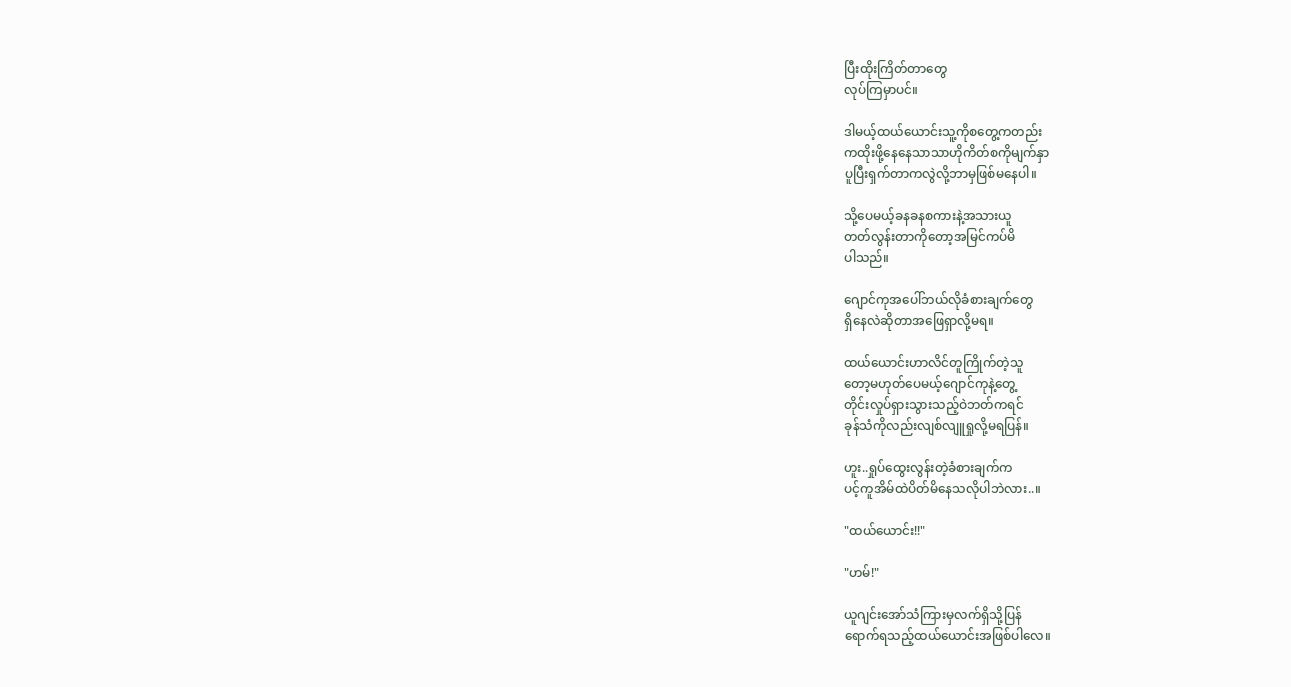ပြီးထိုးကြိတ်တာတွေ
လုပ်ကြမှာပင်။

ဒါမယ့်ထယ်ယောင်းသူ့ကိုစတွေ့ကတည်း
ကထိုးဖို့နေနေ‌သာသာဟိုကိတ်စကိုမျက်နှာ
ပူပြီးရှက်တာကလွဲလို့ဘာမှဖြစ်မနေပါ။

သို့ပေမယ့်ခနခနစကားနဲ့အသားယူ
တတ်လွန်းတာကိုတော့အမြင်ကပ်မိ
ပါသည်။

ဂျောင်ကုအပေါ်ဘယ်လိုခံစားချက်တွေ
ရှိနေလဲဆိုတာအဖြေရှာလို့မရ။

ထယ်ယောင်းဟာလိင်တူကြိုက်တဲ့သူ
တော့မဟုတ်ပေမယ့်ဂျောင်ကုနဲ့တွေ့
တိုင်းလှုပ်ရှားသွားသည့်ဝဲဘတ်ကရင်
ခုန်သံကိုလည်းလျစ်လျူရှုလို့မရပြန်။

ဟူး..ရှုပ်ထွေးလွန်းတဲ့ခံစားချက်က
ပင့်ကူအိမ်ထဲပိတ်မိနေသလိုပါဘဲလား..။

"ထယ်ယောင်း!!"

"ဟမ်!"

ယူဂျင်းအော်သံကြားမှလက်ရှိသို့ပြန်
ရောက်ရသည့်ထယ်ယောင်းအဖြစ်ပါလေ။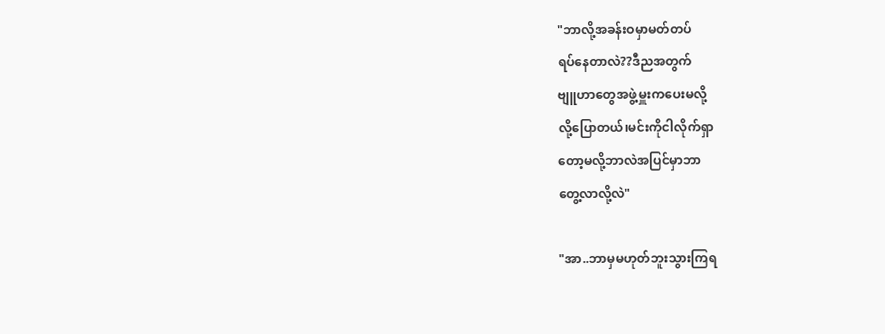"ဘာလို့အခန်းဝမှာမတ်တပ်
ရပ်နေတာလဲ??ဒီညအတွက်
ဗျူဟာတွေအဖွဲ့မှူးကပေးမလို့
လို့ပြောတယ်၊မင်းကိုငါလိုက်ရှာ
တော့မလို့ဘာလဲအပြင်မှာဘာ
တွေ့လာလို့လဲ"

"အာ..ဘာမှမဟုတ်ဘူးသွားကြရ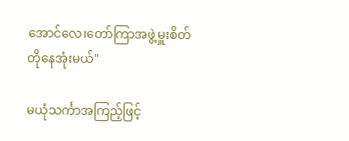အောင်လေ၊တော်ကြာအဖွဲ့မှူးစိတ်
တိုနေအုံးမယ်"

မယုံသင်္ကာအကြည့်ဖြင့်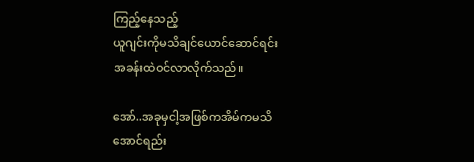ကြည့်နေသည့်
ယူဂျင်းကိုမသိချင်ယောင်ဆောင်ရင်း
အခန်းထဲဝင်လာလိုက်သည်။

အော်..အခုမှငါ့အဖြစ်ကအိမ်ကမသိ
အောင်ရည်း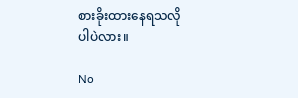စားခိုးထားနေရသလို
ပါပဲလား။

No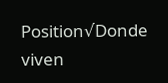Position√Donde viven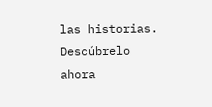las historias. Descúbrelo ahora